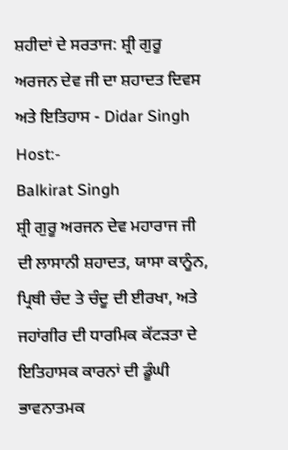ਸ਼ਹੀਦਾਂ ਦੇ ਸਰਤਾਜ: ਸ਼੍ਰੀ ਗੁਰੂ ਅਰਜਨ ਦੇਵ ਜੀ ਦਾ ਸ਼ਹਾਦਤ ਦਿਵਸ ਅਤੇ ਇਤਿਹਾਸ - Didar Singh
Host:-
Balkirat Singh
ਸ਼੍ਰੀ ਗੁਰੂ ਅਰਜਨ ਦੇਵ ਮਹਾਰਾਜ ਜੀ ਦੀ ਲਾਸਾਨੀ ਸ਼ਹਾਦਤ, ਯਾਸਾ ਕਾਨੂੰਨ, ਪ੍ਰਿਥੀ ਚੰਦ ਤੇ ਚੰਦੂ ਦੀ ਈਰਖਾ, ਅਤੇ ਜਹਾਂਗੀਰ ਦੀ ਧਾਰਮਿਕ ਕੱਟੜਤਾ ਦੇ ਇਤਿਹਾਸਕ ਕਾਰਨਾਂ ਦੀ ਡੂੰਘੀ ਭਾਵਨਾਤਮਕ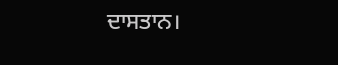ਦਾਸਤਾਨ।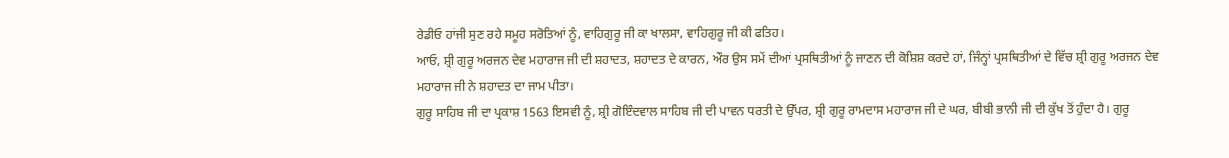ਰੇਡੀਓ ਹਾਂਜੀ ਸੁਣ ਰਹੇ ਸਮੂਹ ਸਰੋਤਿਆਂ ਨੂੰ, ਵਾਹਿਗੁਰੂ ਜੀ ਕਾ ਖਾਲਸਾ, ਵਾਹਿਗੁਰੂ ਜੀ ਕੀ ਫਤਿਹ।
ਆਓ, ਸ਼੍ਰੀ ਗੁਰੂ ਅਰਜਨ ਦੇਵ ਮਹਾਰਾਜ ਜੀ ਦੀ ਸ਼ਹਾਦਤ, ਸ਼ਹਾਦਤ ਦੇ ਕਾਰਨ, ਔਰ ਉਸ ਸਮੇਂ ਦੀਆਂ ਪ੍ਰਸਥਿਤੀਆਂ ਨੂੰ ਜਾਣਨ ਦੀ ਕੋਸ਼ਿਸ਼ ਕਰਦੇ ਹਾਂ, ਜਿੰਨ੍ਹਾਂ ਪ੍ਰਸਥਿਤੀਆਂ ਦੇ ਵਿੱਚ ਸ਼੍ਰੀ ਗੁਰੂ ਅਰਜਨ ਦੇਵ ਮਹਾਰਾਜ ਜੀ ਨੇ ਸ਼ਹਾਦਤ ਦਾ ਜਾਮ ਪੀਤਾ।
ਗੁਰੂ ਸਾਹਿਬ ਜੀ ਦਾ ਪ੍ਰਕਾਸ਼ 1563 ਇਸਵੀ ਨੂੰ, ਸ਼੍ਰੀ ਗੋਇੰਦਵਾਲ ਸਾਹਿਬ ਜੀ ਦੀ ਪਾਵਨ ਧਰਤੀ ਦੇ ਉੱਪਰ, ਸ਼੍ਰੀ ਗੁਰੂ ਰਾਮਦਾਸ ਮਹਾਰਾਜ ਜੀ ਦੇ ਘਰ, ਬੀਬੀ ਭਾਨੀ ਜੀ ਦੀ ਕੁੱਖ ਤੋਂ ਹੁੰਦਾ ਹੈ। ਗੁਰੂ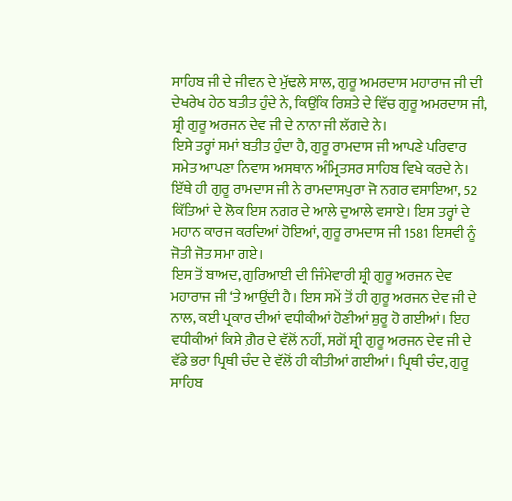ਸਾਹਿਬ ਜੀ ਦੇ ਜੀਵਨ ਦੇ ਮੁੱਢਲੇ ਸਾਲ, ਗੁਰੂ ਅਮਰਦਾਸ ਮਹਾਰਾਜ ਜੀ ਦੀ ਦੇਖਰੇਖ ਹੇਠ ਬਤੀਤ ਹੁੰਦੇ ਨੇ, ਕਿਉਂਕਿ ਰਿਸ਼ਤੇ ਦੇ ਵਿੱਚ ਗੁਰੂ ਅਮਰਦਾਸ ਜੀ, ਸ਼੍ਰੀ ਗੁਰੂ ਅਰਜਨ ਦੇਵ ਜੀ ਦੇ ਨਾਨਾ ਜੀ ਲੱਗਦੇ ਨੇ।
ਇਸੇ ਤਰ੍ਹਾਂ ਸਮਾਂ ਬਤੀਤ ਹੁੰਦਾ ਹੈ, ਗੁਰੂ ਰਾਮਦਾਸ ਜੀ ਆਪਣੇ ਪਰਿਵਾਰ ਸਮੇਤ ਆਪਣਾ ਨਿਵਾਸ ਅਸਥਾਨ ਅੰਮ੍ਰਿਤਸਰ ਸਾਹਿਬ ਵਿਖੇ ਕਰਦੇ ਨੇ। ਇੱਥੇ ਹੀ ਗੁਰੂ ਰਾਮਦਾਸ ਜੀ ਨੇ ਰਾਮਦਾਸਪੁਰਾ ਜੋ ਨਗਰ ਵਸਾਇਆ, 52 ਕਿੱਤਿਆਂ ਦੇ ਲੋਕ ਇਸ ਨਗਰ ਦੇ ਆਲੇ ਦੁਆਲੇ ਵਸਾਏ। ਇਸ ਤਰ੍ਹਾਂ ਦੇ ਮਹਾਨ ਕਾਰਜ ਕਰਦਿਆਂ ਹੋਇਆਂ, ਗੁਰੂ ਰਾਮਦਾਸ ਜੀ 1581 ਇਸਵੀ ਨੂੰ ਜੋਤੀ ਜੋਤ ਸਮਾ ਗਏ।
ਇਸ ਤੋਂ ਬਾਅਦ, ਗੁਰਿਆਈ ਦੀ ਜਿੰਮੇਵਾਰੀ ਸ਼੍ਰੀ ਗੁਰੂ ਅਰਜਨ ਦੇਵ ਮਹਾਰਾਜ ਜੀ ‘ਤੇ ਆਉਂਦੀ ਹੈ। ਇਸ ਸਮੇਂ ਤੋਂ ਹੀ ਗੁਰੂ ਅਰਜਨ ਦੇਵ ਜੀ ਦੇ ਨਾਲ, ਕਈ ਪ੍ਰਕਾਰ ਦੀਆਂ ਵਧੀਕੀਆਂ ਹੋਣੀਆਂ ਸ਼ੁਰੂ ਹੋ ਗਈਆਂ। ਇਹ ਵਧੀਕੀਆਂ ਕਿਸੇ ਗ਼ੈਰ ਦੇ ਵੱਲੋਂ ਨਹੀਂ, ਸਗੋਂ ਸ਼੍ਰੀ ਗੁਰੂ ਅਰਜਨ ਦੇਵ ਜੀ ਦੇ ਵੱਡੇ ਭਰਾ ਪ੍ਰਿਥੀ ਚੰਦ ਦੇ ਵੱਲੋਂ ਹੀ ਕੀਤੀਆਂ ਗਈਆਂ। ਪ੍ਰਿਥੀ ਚੰਦ, ਗੁਰੂ ਸਾਹਿਬ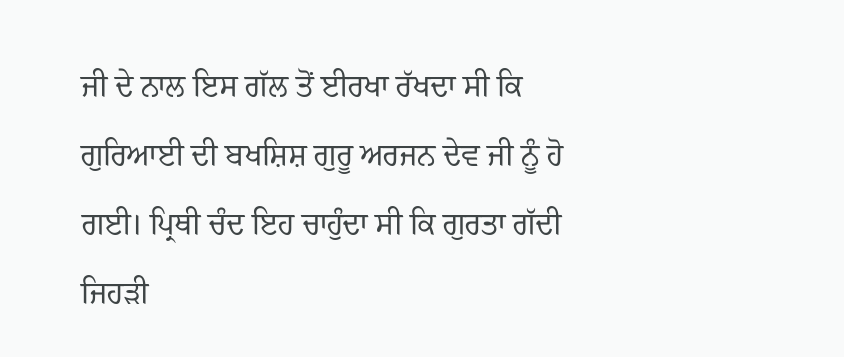ਜੀ ਦੇ ਨਾਲ ਇਸ ਗੱਲ ਤੋਂ ਈਰਖਾ ਰੱਖਦਾ ਸੀ ਕਿ ਗੁਰਿਆਈ ਦੀ ਬਖਸ਼ਿਸ਼ ਗੁਰੂ ਅਰਜਨ ਦੇਵ ਜੀ ਨੂੰ ਹੋ ਗਈ। ਪ੍ਰਿਥੀ ਚੰਦ ਇਹ ਚਾਹੁੰਦਾ ਸੀ ਕਿ ਗੁਰਤਾ ਗੱਦੀ ਜਿਹੜੀ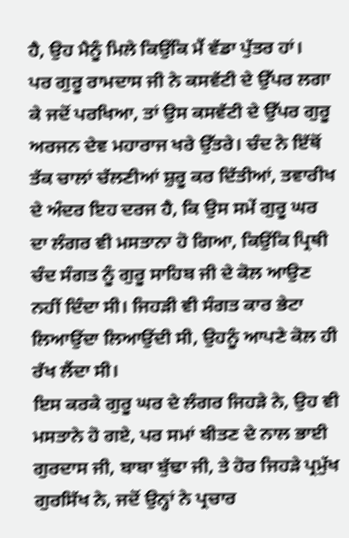ਹੈ, ਉਹ ਮੈਨੂੰ ਮਿਲੇ ਕਿਉਂਕਿ ਮੈਂ ਵੱਡਾ ਪੁੱਤਰ ਹਾਂ।
ਪਰ ਗੁਰੂ ਰਾਮਦਾਸ ਜੀ ਨੇ ਕਸਵੱਟੀ ਦੇ ਉੱਪਰ ਲਗਾ ਕੇ ਜਦੋਂ ਪਰਖਿਆ, ਤਾਂ ਉਸ ਕਸਵੱਟੀ ਦੇ ਉੱਪਰ ਗੁਰੂ ਅਰਜਨ ਦੇਵ ਮਹਾਰਾਜ ਖਰੇ ਉੱਤਰੇ। ਚੰਦ ਨੇ ਇੱਥੋਂ ਤੱਕ ਚਾਲਾਂ ਚੱਲਣੀਆਂ ਸ਼ੁਰੂ ਕਰ ਦਿੱਤੀਆਂ, ਤਵਾਰੀਖ ਦੇ ਅੰਦਰ ਇਹ ਦਰਜ ਹੈ, ਕਿ ਉਸ ਸਮੇਂ ਗੁਰੂ ਘਰ ਦਾ ਲੰਗਰ ਵੀ ਮਸਤਾਨਾ ਹੋ ਗਿਆ, ਕਿਉਂਕਿ ਪ੍ਰਿਥੀ ਚੰਦ ਸੰਗਤ ਨੂੰ ਗੁਰੂ ਸਾਹਿਬ ਜੀ ਦੇ ਕੋਲ ਆਉਣ ਨਹੀਂ ਦਿੰਦਾ ਸੀ। ਜਿਹੜੀ ਵੀ ਸੰਗਤ ਕਾਰ ਭੇਟਾ ਲਿਆਉਂਦਾ ਲਿਆਉਂਦੀ ਸੀ, ਉਹਨੂੰ ਆਪਣੇ ਕੋਲ ਹੀ ਰੱਖ ਲੈਂਦਾ ਸੀ।
ਇਸ ਕਰਕੇ ਗੁਰੂ ਘਰ ਦੇ ਲੰਗਰ ਜਿਹੜੇ ਨੇ, ਉਹ ਵੀ ਮਸਤਾਨੇ ਹੋ ਗਏ, ਪਰ ਸਮਾਂ ਬੀਤਣ ਦੇ ਨਾਲ ਭਾਈ ਗੁਰਦਾਸ ਜੀ, ਬਾਬਾ ਬੁੱਢਾ ਜੀ, ਤੇ ਹੋਰ ਜਿਹੜੇ ਪ੍ਰਮੁੱਖ ਗੁਰਸਿੱਖ ਨੇ, ਜਦੋਂ ਉਨ੍ਹਾਂ ਨੇ ਪ੍ਰਚਾਰ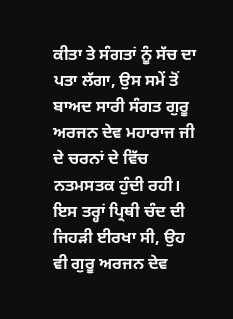ਕੀਤਾ ਤੇ ਸੰਗਤਾਂ ਨੂੰ ਸੱਚ ਦਾ ਪਤਾ ਲੱਗਾ, ਉਸ ਸਮੇਂ ਤੋਂ ਬਾਅਦ ਸਾਰੀ ਸੰਗਤ ਗੁਰੂ ਅਰਜਨ ਦੇਵ ਮਹਾਰਾਜ ਜੀ ਦੇ ਚਰਨਾਂ ਦੇ ਵਿੱਚ ਨਤਮਸਤਕ ਹੁੰਦੀ ਰਹੀ। ਇਸ ਤਰ੍ਹਾਂ ਪ੍ਰਿਥੀ ਚੰਦ ਦੀ ਜਿਹੜੀ ਈਰਖਾ ਸੀ, ਉਹ ਵੀ ਗੁਰੂ ਅਰਜਨ ਦੇਵ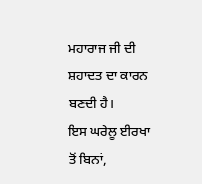ਮਹਾਰਾਜ ਜੀ ਦੀ ਸ਼ਹਾਦਤ ਦਾ ਕਾਰਨ ਬਣਦੀ ਹੈ।
ਇਸ ਘਰੇਲੂ ਈਰਖਾ ਤੋਂ ਬਿਨਾਂ,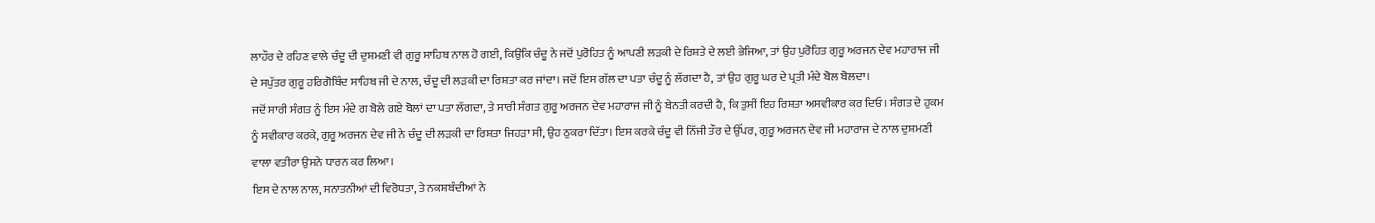ਲਾਹੌਰ ਦੇ ਰਹਿਣ ਵਾਲੇ ਚੰਦੂ ਦੀ ਦੁਸ਼ਮਣੀ ਵੀ ਗੁਰੂ ਸਾਹਿਬ ਨਾਲ ਹੋ ਗਈ, ਕਿਉਂਕਿ ਚੰਦੂ ਨੇ ਜਦੋਂ ਪੁਰੋਹਿਤ ਨੂੰ ਆਪਣੀ ਲੜਕੀ ਦੇ ਰਿਸ਼ਤੇ ਦੇ ਲਈ ਭੇਜਿਆ, ਤਾਂ ਉਹ ਪੁਰੋਹਿਤ ਗੁਰੂ ਅਰਜਨ ਦੇਵ ਮਹਾਰਾਜ ਜੀ ਦੇ ਸਪੁੱਤਰ ਗੁਰੂ ਹਰਿਗੋਬਿੰਦ ਸਾਹਿਬ ਜੀ ਦੇ ਨਾਲ, ਚੰਦੂ ਦੀ ਲੜਕੀ ਦਾ ਰਿਸ਼ਤਾ ਕਰ ਜਾਂਦਾ। ਜਦੋਂ ਇਸ ਗੱਲ ਦਾ ਪਤਾ ਚੰਦੂ ਨੂੰ ਲੱਗਦਾ ਹੈ, ਤਾਂ ਉਹ ਗੁਰੂ ਘਰ ਦੇ ਪ੍ਰਤੀ ਮੰਦੇ ਬੋਲ ਬੋਲਦਾ।
ਜਦੋਂ ਸਾਰੀ ਸੰਗਤ ਨੂੰ ਇਸ ਮੰਦੇ ਗ ਬੋਲੇ ਗਏ ਬੋਲਾਂ ਦਾ ਪਤਾ ਲੱਗਦਾ, ਤੇ ਸਾਰੀ ਸੰਗਤ ਗੁਰੂ ਅਰਜਨ ਦੇਵ ਮਹਾਰਾਜ ਜੀ ਨੂੰ ਬੇਨਤੀ ਕਰਦੀ ਹੈ, ਕਿ ਤੁਸੀਂ ਇਹ ਰਿਸ਼ਤਾ ਅਸਵੀਕਾਰ ਕਰ ਦਿਓ। ਸੰਗਤ ਦੇ ਹੁਕਮ ਨੂੰ ਸਵੀਕਾਰ ਕਰਕੇ, ਗੁਰੂ ਅਰਜਨ ਦੇਵ ਜੀ ਨੇ ਚੰਦੂ ਦੀ ਲੜਕੀ ਦਾ ਰਿਸ਼ਤਾ ਜਿਹੜਾ ਸੀ, ਉਹ ਠੁਕਰਾ ਦਿੱਤਾ। ਇਸ ਕਰਕੇ ਚੰਦੂ ਵੀ ਨਿੱਜੀ ਤੌਰ ਦੇ ਉੱਪਰ, ਗੁਰੂ ਅਰਜਨ ਦੇਵ ਜੀ ਮਹਾਰਾਜ ਦੇ ਨਾਲ ਦੁਸ਼ਮਣੀ ਵਾਲਾ ਵਤੀਰਾ ਉਸਨੇ ਧਾਰਨ ਕਰ ਲਿਆ।
ਇਸ ਦੇ ਨਾਲ ਨਾਲ, ਸਨਾਤਨੀਆਂ ਦੀ ਵਿਰੋਧਤਾ, ਤੇ ਨਕਸ਼ਬੰਦੀਆਂ ਨੇ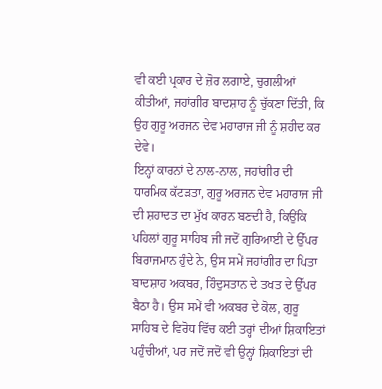ਵੀ ਕਈ ਪ੍ਰਕਾਰ ਦੇ ਜ਼ੋਰ ਲਗਾਏ, ਚੁਗਲੀਆਂ ਕੀਤੀਆਂ, ਜਹਾਂਗੀਰ ਬਾਦਸ਼ਾਹ ਨੂੰ ਚੁੱਕਣਾ ਦਿੱਤੀ, ਕਿ ਉਹ ਗੁਰੂ ਅਰਜਨ ਦੇਵ ਮਹਾਰਾਜ ਜੀ ਨੂੰ ਸ਼ਹੀਦ ਕਰ ਦੇਵੇ।
ਇਨ੍ਹਾਂ ਕਾਰਨਾਂ ਦੇ ਨਾਲ-ਨਾਲ, ਜਹਾਂਗੀਰ ਦੀ ਧਾਰਮਿਕ ਕੱਟੜਤਾ, ਗੁਰੂ ਅਰਜਨ ਦੇਵ ਮਹਾਰਾਜ ਜੀ ਦੀ ਸ਼ਹਾਦਤ ਦਾ ਮੁੱਖ ਕਾਰਨ ਬਣਦੀ ਹੈ, ਕਿਉਂਕਿ ਪਹਿਲਾਂ ਗੁਰੂ ਸਾਹਿਬ ਜੀ ਜਦੋਂ ਗੁਰਿਆਈ ਦੇ ਉੱਪਰ ਬਿਰਾਜਮਾਨ ਹੁੰਦੇ ਨੇ, ਉਸ ਸਮੇਂ ਜਹਾਂਗੀਰ ਦਾ ਪਿਤਾ ਬਾਦਸ਼ਾਹ ਅਕਬਰ, ਹਿੰਦੁਸਤਾਨ ਦੇ ਤਖਤ ਦੇ ਉੱਪਰ ਬੈਠਾ ਹੈ। ਉਸ ਸਮੇਂ ਵੀ ਅਕਬਰ ਦੇ ਕੋਲ, ਗੁਰੂ ਸਾਹਿਬ ਦੇ ਵਿਰੋਧ ਵਿੱਚ ਕਈ ਤਰ੍ਹਾਂ ਦੀਆਂ ਸ਼ਿਕਾਇਤਾਂ ਪਹੁੰਚੀਆਂ, ਪਰ ਜਦੋਂ ਜਦੋਂ ਵੀ ਉਨ੍ਹਾਂ ਸ਼ਿਕਾਇਤਾਂ ਦੀ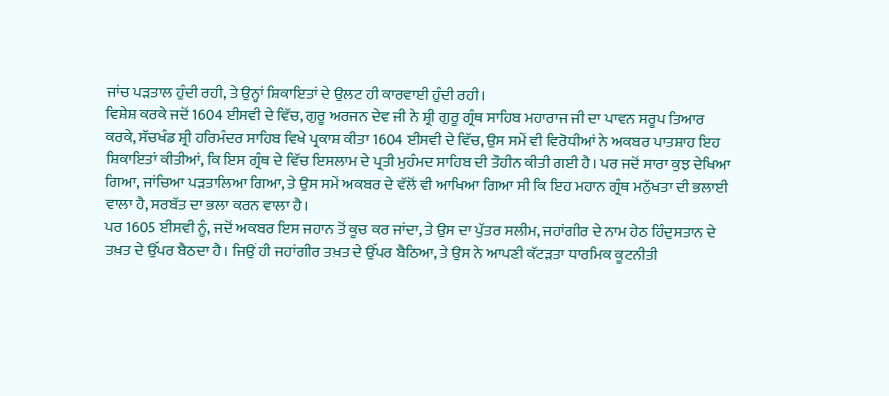ਜਾਂਚ ਪੜਤਾਲ ਹੁੰਦੀ ਰਹੀ, ਤੇ ਉਨ੍ਹਾਂ ਸ਼ਿਕਾਇਤਾਂ ਦੇ ਉਲਟ ਹੀ ਕਾਰਵਾਈ ਹੁੰਦੀ ਰਹੀ।
ਵਿਸ਼ੇਸ਼ ਕਰਕੇ ਜਦੋਂ 1604 ਈਸਵੀ ਦੇ ਵਿੱਚ, ਗੁਰੂ ਅਰਜਨ ਦੇਵ ਜੀ ਨੇ ਸ਼੍ਰੀ ਗੁਰੂ ਗ੍ਰੰਥ ਸਾਹਿਬ ਮਹਾਰਾਜ ਜੀ ਦਾ ਪਾਵਨ ਸਰੂਪ ਤਿਆਰ ਕਰਕੇ, ਸੱਚਖੰਡ ਸ਼੍ਰੀ ਹਰਿਮੰਦਰ ਸਾਹਿਬ ਵਿਖੇ ਪ੍ਰਕਾਸ਼ ਕੀਤਾ 1604 ਈਸਵੀ ਦੇ ਵਿੱਚ, ਉਸ ਸਮੇਂ ਵੀ ਵਿਰੋਧੀਆਂ ਨੇ ਅਕਬਰ ਪਾਤਸ਼ਾਹ ਇਹ ਸ਼ਿਕਾਇਤਾਂ ਕੀਤੀਆਂ, ਕਿ ਇਸ ਗ੍ਰੰਥ ਦੇ ਵਿੱਚ ਇਸਲਾਮ ਦੇ ਪ੍ਰਤੀ ਮੁਹੰਮਦ ਸਾਹਿਬ ਦੀ ਤੌਹੀਨ ਕੀਤੀ ਗਈ ਹੈ। ਪਰ ਜਦੋਂ ਸਾਰਾ ਕੁਝ ਦੇਖਿਆ ਗਿਆ, ਜਾਂਚਿਆ ਪੜਤਾਲਿਆ ਗਿਆ, ਤੇ ਉਸ ਸਮੇਂ ਅਕਬਰ ਦੇ ਵੱਲੋਂ ਵੀ ਆਖਿਆ ਗਿਆ ਸੀ ਕਿ ਇਹ ਮਹਾਨ ਗ੍ਰੰਥ ਮਨੁੱਖਤਾ ਦੀ ਭਲਾਈ ਵਾਲਾ ਹੈ, ਸਰਬੱਤ ਦਾ ਭਲਾ ਕਰਨ ਵਾਲਾ ਹੈ।
ਪਰ 1605 ਈਸਵੀ ਨੂੰ, ਜਦੋਂ ਅਕਬਰ ਇਸ ਜਹਾਨ ਤੋਂ ਕੂਚ ਕਰ ਜਾਂਦਾ, ਤੇ ਉਸ ਦਾ ਪੁੱਤਰ ਸਲੀਮ, ਜਹਾਂਗੀਰ ਦੇ ਨਾਮ ਹੇਠ ਹਿੰਦੁਸਤਾਨ ਦੇ ਤਖ਼ਤ ਦੇ ਉੱਪਰ ਬੈਠਦਾ ਹੈ। ਜਿਉਂ ਹੀ ਜਹਾਂਗੀਰ ਤਖ਼ਤ ਦੇ ਉੱਪਰ ਬੈਠਿਆ, ਤੇ ਉਸ ਨੇ ਆਪਣੀ ਕੱਟੜਤਾ ਧਾਰਮਿਕ ਕੂਟਨੀਤੀ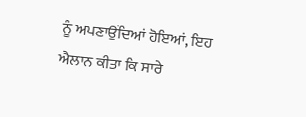ਨੂੰ ਅਪਣਾਉਂਦਿਆਂ ਹੋਇਆਂ, ਇਹ ਐਲਾਨ ਕੀਤਾ ਕਿ ਸਾਰੇ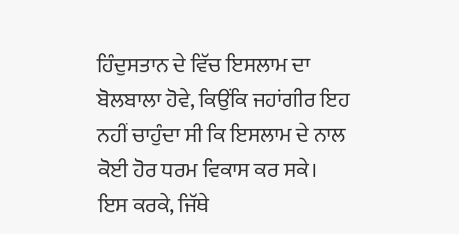ਹਿੰਦੁਸਤਾਨ ਦੇ ਵਿੱਚ ਇਸਲਾਮ ਦਾ ਬੋਲਬਾਲਾ ਹੋਵੇ, ਕਿਉਂਕਿ ਜਹਾਂਗੀਰ ਇਹ ਨਹੀਂ ਚਾਹੁੰਦਾ ਸੀ ਕਿ ਇਸਲਾਮ ਦੇ ਨਾਲ ਕੋਈ ਹੋਰ ਧਰਮ ਵਿਕਾਸ ਕਰ ਸਕੇ।
ਇਸ ਕਰਕੇ, ਜਿੱਥੇ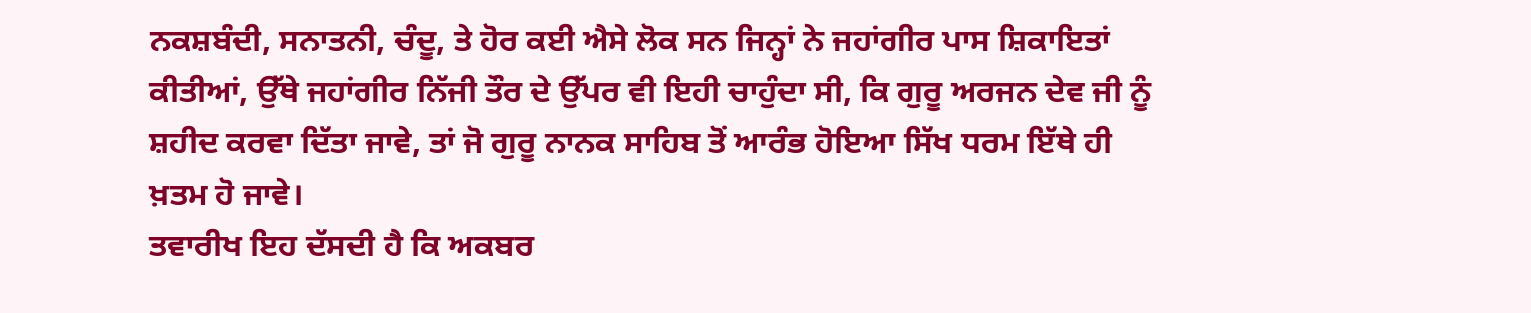ਨਕਸ਼ਬੰਦੀ, ਸਨਾਤਨੀ, ਚੰਦੂ, ਤੇ ਹੋਰ ਕਈ ਐਸੇ ਲੋਕ ਸਨ ਜਿਨ੍ਹਾਂ ਨੇ ਜਹਾਂਗੀਰ ਪਾਸ ਸ਼ਿਕਾਇਤਾਂ ਕੀਤੀਆਂ, ਉੱਥੇ ਜਹਾਂਗੀਰ ਨਿੱਜੀ ਤੌਰ ਦੇ ਉੱਪਰ ਵੀ ਇਹੀ ਚਾਹੁੰਦਾ ਸੀ, ਕਿ ਗੁਰੂ ਅਰਜਨ ਦੇਵ ਜੀ ਨੂੰ ਸ਼ਹੀਦ ਕਰਵਾ ਦਿੱਤਾ ਜਾਵੇ, ਤਾਂ ਜੋ ਗੁਰੂ ਨਾਨਕ ਸਾਹਿਬ ਤੋਂ ਆਰੰਭ ਹੋਇਆ ਸਿੱਖ ਧਰਮ ਇੱਥੇ ਹੀ ਖ਼ਤਮ ਹੋ ਜਾਵੇ।
ਤਵਾਰੀਖ ਇਹ ਦੱਸਦੀ ਹੈ ਕਿ ਅਕਬਰ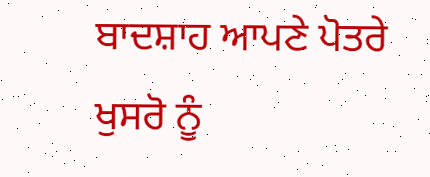ਬਾਦਸ਼ਾਹ ਆਪਣੇ ਪੋਤਰੇ ਖੁਸਰੋ ਨੂੰ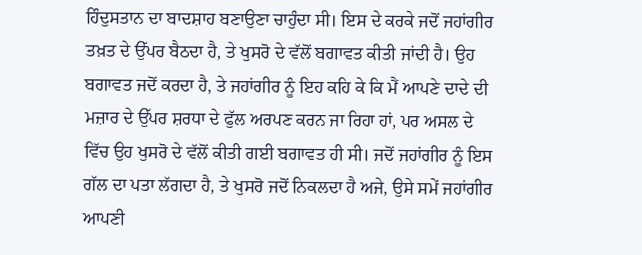ਹਿੰਦੁਸਤਾਨ ਦਾ ਬਾਦਸ਼ਾਹ ਬਣਾਉਣਾ ਚਾਹੁੰਦਾ ਸੀ। ਇਸ ਦੇ ਕਰਕੇ ਜਦੋਂ ਜਹਾਂਗੀਰ ਤਖ਼ਤ ਦੇ ਉੱਪਰ ਬੈਠਦਾ ਹੈ, ਤੇ ਖੁਸਰੋ ਦੇ ਵੱਲੋਂ ਬਗਾਵਤ ਕੀਤੀ ਜਾਂਦੀ ਹੈ। ਉਹ ਬਗਾਵਤ ਜਦੋਂ ਕਰਦਾ ਹੈ, ਤੇ ਜਹਾਂਗੀਰ ਨੂੰ ਇਹ ਕਹਿ ਕੇ ਕਿ ਮੈਂ ਆਪਣੇ ਦਾਦੇ ਦੀ ਮਜ਼ਾਰ ਦੇ ਉੱਪਰ ਸ਼ਰਧਾ ਦੇ ਫੁੱਲ ਅਰਪਣ ਕਰਨ ਜਾ ਰਿਹਾ ਹਾਂ, ਪਰ ਅਸਲ ਦੇ ਵਿੱਚ ਉਹ ਖੁਸਰੋ ਦੇ ਵੱਲੋਂ ਕੀਤੀ ਗਈ ਬਗਾਵਤ ਹੀ ਸੀ। ਜਦੋਂ ਜਹਾਂਗੀਰ ਨੂੰ ਇਸ ਗੱਲ ਦਾ ਪਤਾ ਲੱਗਦਾ ਹੈ, ਤੇ ਖੁਸਰੋ ਜਦੋਂ ਨਿਕਲਦਾ ਹੈ ਅਜੇ, ਉਸੇ ਸਮੇਂ ਜਹਾਂਗੀਰ ਆਪਣੀ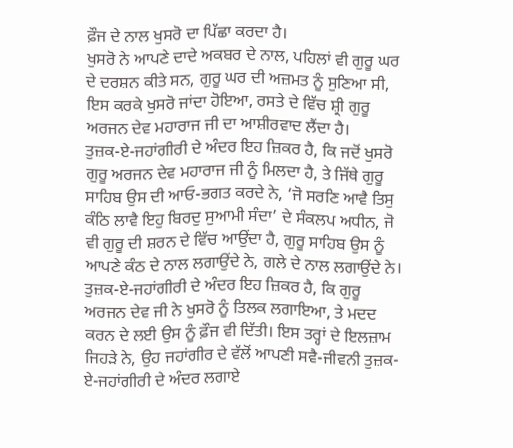ਫ਼ੌਜ ਦੇ ਨਾਲ ਖੁਸਰੋ ਦਾ ਪਿੱਛਾ ਕਰਦਾ ਹੈ।
ਖੁਸਰੋ ਨੇ ਆਪਣੇ ਦਾਦੇ ਅਕਬਰ ਦੇ ਨਾਲ, ਪਹਿਲਾਂ ਵੀ ਗੁਰੂ ਘਰ ਦੇ ਦਰਸ਼ਨ ਕੀਤੇ ਸਨ, ਗੁਰੂ ਘਰ ਦੀ ਅਜ਼ਮਤ ਨੂੰ ਸੁਣਿਆ ਸੀ, ਇਸ ਕਰਕੇ ਖੁਸਰੋ ਜਾਂਦਾ ਹੋਇਆ, ਰਸਤੇ ਦੇ ਵਿੱਚ ਸ਼੍ਰੀ ਗੁਰੂ ਅਰਜਨ ਦੇਵ ਮਹਾਰਾਜ ਜੀ ਦਾ ਆਸ਼ੀਰਵਾਦ ਲੈਂਦਾ ਹੈ।
ਤੁਜ਼ਕ-ਏ-ਜਹਾਂਗੀਰੀ ਦੇ ਅੰਦਰ ਇਹ ਜ਼ਿਕਰ ਹੈ, ਕਿ ਜਦੋਂ ਖੁਸਰੋ ਗੁਰੂ ਅਰਜਨ ਦੇਵ ਮਹਾਰਾਜ ਜੀ ਨੂੰ ਮਿਲਦਾ ਹੈ, ਤੇ ਜਿੱਥੇ ਗੁਰੂ ਸਾਹਿਬ ਉਸ ਦੀ ਆਓ-ਭਗਤ ਕਰਦੇ ਨੇ, ‘ਜੋ ਸਰਣਿ ਆਵੈ ਤਿਸੁ ਕੰਠਿ ਲਾਵੈ ਇਹੁ ਬਿਰਦੁ ਸੁਆਮੀ ਸੰਦਾ’ ਦੇ ਸੰਕਲਪ ਅਧੀਨ, ਜੋ ਵੀ ਗੁਰੂ ਦੀ ਸ਼ਰਨ ਦੇ ਵਿੱਚ ਆਉਂਦਾ ਹੈ, ਗੁਰੂ ਸਾਹਿਬ ਉਸ ਨੂੰ ਆਪਣੇ ਕੰਠ ਦੇ ਨਾਲ ਲਗਾਉਂਦੇ ਨੇ, ਗਲੇ ਦੇ ਨਾਲ ਲਗਾਉਂਦੇ ਨੇ। ਤੁਜ਼ਕ-ਏ-ਜਹਾਂਗੀਰੀ ਦੇ ਅੰਦਰ ਇਹ ਜ਼ਿਕਰ ਹੈ, ਕਿ ਗੁਰੂ ਅਰਜਨ ਦੇਵ ਜੀ ਨੇ ਖੁਸਰੋ ਨੂੰ ਤਿਲਕ ਲਗਾਇਆ, ਤੇ ਮਦਦ ਕਰਨ ਦੇ ਲਈ ਉਸ ਨੂੰ ਫ਼ੌਜ ਵੀ ਦਿੱਤੀ। ਇਸ ਤਰ੍ਹਾਂ ਦੇ ਇਲਜ਼ਾਮ ਜਿਹੜੇ ਨੇ, ਉਹ ਜਹਾਂਗੀਰ ਦੇ ਵੱਲੋਂ ਆਪਣੀ ਸਵੈ-ਜੀਵਨੀ ਤੁਜ਼ਕ-ਏ-ਜਹਾਂਗੀਰੀ ਦੇ ਅੰਦਰ ਲਗਾਏ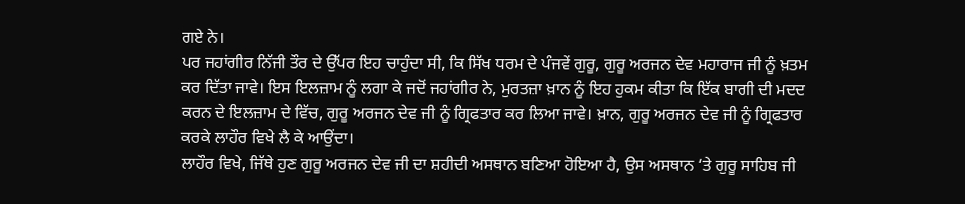ਗਏ ਨੇ।
ਪਰ ਜਹਾਂਗੀਰ ਨਿੱਜੀ ਤੌਰ ਦੇ ਉੱਪਰ ਇਹ ਚਾਹੁੰਦਾ ਸੀ, ਕਿ ਸਿੱਖ ਧਰਮ ਦੇ ਪੰਜਵੇਂ ਗੁਰੂ, ਗੁਰੂ ਅਰਜਨ ਦੇਵ ਮਹਾਰਾਜ ਜੀ ਨੂੰ ਖ਼ਤਮ ਕਰ ਦਿੱਤਾ ਜਾਵੇ। ਇਸ ਇਲਜ਼ਾਮ ਨੂੰ ਲਗਾ ਕੇ ਜਦੋਂ ਜਹਾਂਗੀਰ ਨੇ, ਮੁਰਤਜ਼ਾ ਖ਼ਾਨ ਨੂੰ ਇਹ ਹੁਕਮ ਕੀਤਾ ਕਿ ਇੱਕ ਬਾਗੀ ਦੀ ਮਦਦ ਕਰਨ ਦੇ ਇਲਜ਼ਾਮ ਦੇ ਵਿੱਚ, ਗੁਰੂ ਅਰਜਨ ਦੇਵ ਜੀ ਨੂੰ ਗ੍ਰਿਫਤਾਰ ਕਰ ਲਿਆ ਜਾਵੇ। ਖ਼ਾਨ, ਗੁਰੂ ਅਰਜਨ ਦੇਵ ਜੀ ਨੂੰ ਗ੍ਰਿਫਤਾਰ ਕਰਕੇ ਲਾਹੌਰ ਵਿਖੇ ਲੈ ਕੇ ਆਉਂਦਾ।
ਲਾਹੌਰ ਵਿਖੇ, ਜਿੱਥੇ ਹੁਣ ਗੁਰੂ ਅਰਜਨ ਦੇਵ ਜੀ ਦਾ ਸ਼ਹੀਦੀ ਅਸਥਾਨ ਬਣਿਆ ਹੋਇਆ ਹੈ, ਉਸ ਅਸਥਾਨ ‘ਤੇ ਗੁਰੂ ਸਾਹਿਬ ਜੀ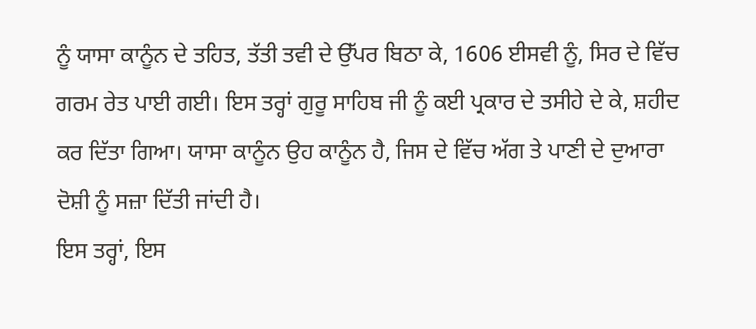ਨੂੰ ਯਾਸਾ ਕਾਨੂੰਨ ਦੇ ਤਹਿਤ, ਤੱਤੀ ਤਵੀ ਦੇ ਉੱਪਰ ਬਿਠਾ ਕੇ, 1606 ਈਸਵੀ ਨੂੰ, ਸਿਰ ਦੇ ਵਿੱਚ ਗਰਮ ਰੇਤ ਪਾਈ ਗਈ। ਇਸ ਤਰ੍ਹਾਂ ਗੁਰੂ ਸਾਹਿਬ ਜੀ ਨੂੰ ਕਈ ਪ੍ਰਕਾਰ ਦੇ ਤਸੀਹੇ ਦੇ ਕੇ, ਸ਼ਹੀਦ ਕਰ ਦਿੱਤਾ ਗਿਆ। ਯਾਸਾ ਕਾਨੂੰਨ ਉਹ ਕਾਨੂੰਨ ਹੈ, ਜਿਸ ਦੇ ਵਿੱਚ ਅੱਗ ਤੇ ਪਾਣੀ ਦੇ ਦੁਆਰਾ ਦੋਸ਼ੀ ਨੂੰ ਸਜ਼ਾ ਦਿੱਤੀ ਜਾਂਦੀ ਹੈ।
ਇਸ ਤਰ੍ਹਾਂ, ਇਸ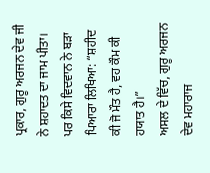ਪ੍ਰਕਾਰ, ਗੁਰੂ ਅਰਜਨ ਦੇਵ ਜੀ ਨੇ ਸ਼ਹਾਦਤ ਦਾ ਜਾਮ ਪੀਤਾ। ਪਰ ਕਿਸੇ ਵਿਦਵਾਨ ਨੇ ਬੜਾ ਪਿਆਰਾ ਲਿਖਿਆ: “ਸ਼ਹੀਦ ਕੀ ਜੋ ਮੌਤ ਹੈ, ਵਹ ਕੌਮ ਕੀ ਹਯਾਤ ਹੈ।”
ਅਸਲ ਦੇ ਵਿੱਚ, ਗੁਰੂ ਅਰਜਨ ਦੇਵ ਮਹਾਰਾਜ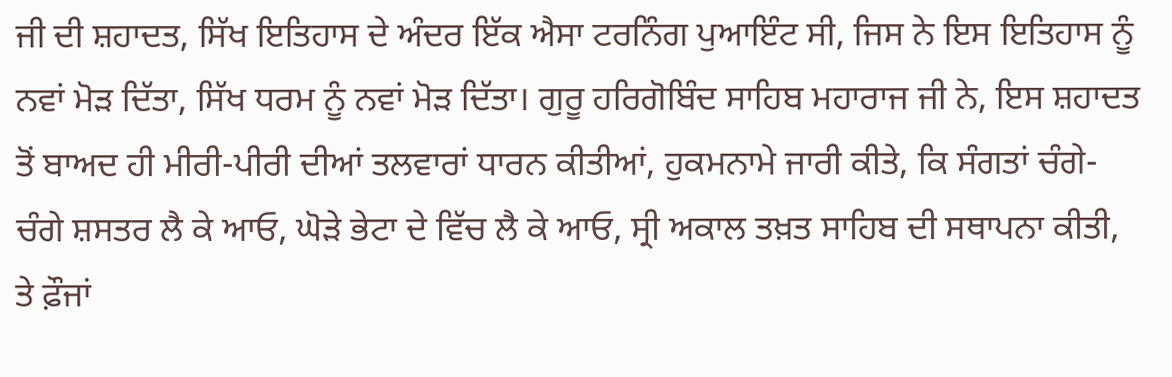ਜੀ ਦੀ ਸ਼ਹਾਦਤ, ਸਿੱਖ ਇਤਿਹਾਸ ਦੇ ਅੰਦਰ ਇੱਕ ਐਸਾ ਟਰਨਿੰਗ ਪੁਆਇੰਟ ਸੀ, ਜਿਸ ਨੇ ਇਸ ਇਤਿਹਾਸ ਨੂੰ ਨਵਾਂ ਮੋੜ ਦਿੱਤਾ, ਸਿੱਖ ਧਰਮ ਨੂੰ ਨਵਾਂ ਮੋੜ ਦਿੱਤਾ। ਗੁਰੂ ਹਰਿਗੋਬਿੰਦ ਸਾਹਿਬ ਮਹਾਰਾਜ ਜੀ ਨੇ, ਇਸ ਸ਼ਹਾਦਤ ਤੋਂ ਬਾਅਦ ਹੀ ਮੀਰੀ-ਪੀਰੀ ਦੀਆਂ ਤਲਵਾਰਾਂ ਧਾਰਨ ਕੀਤੀਆਂ, ਹੁਕਮਨਾਮੇ ਜਾਰੀ ਕੀਤੇ, ਕਿ ਸੰਗਤਾਂ ਚੰਗੇ-ਚੰਗੇ ਸ਼ਸਤਰ ਲੈ ਕੇ ਆਓ, ਘੋੜੇ ਭੇਟਾ ਦੇ ਵਿੱਚ ਲੈ ਕੇ ਆਓ, ਸ੍ਰੀ ਅਕਾਲ ਤਖ਼ਤ ਸਾਹਿਬ ਦੀ ਸਥਾਪਨਾ ਕੀਤੀ, ਤੇ ਫ਼ੌਜਾਂ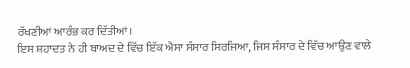ਰੱਖਣੀਆਂ ਆਰੰਭ ਕਰ ਦਿੱਤੀਆਂ।
ਇਸ ਸ਼ਹਾਦਤ ਨੇ ਹੀ ਬਾਅਦ ਦੇ ਵਿੱਚ ਇੱਕ ਐਸਾ ਸੰਸਾਰ ਸਿਰਜਿਆ, ਜਿਸ ਸੰਸਾਰ ਦੇ ਵਿੱਚ ਆਉਣ ਵਾਲੇ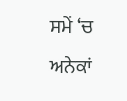ਸਮੇਂ ‘ਚ ਅਨੇਕਾਂ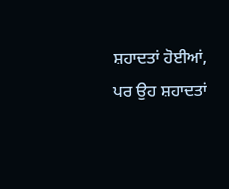ਸ਼ਹਾਦਤਾਂ ਹੋਈਆਂ, ਪਰ ਉਹ ਸ਼ਹਾਦਤਾਂ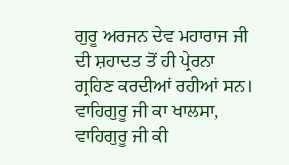ਗੁਰੂ ਅਰਜਨ ਦੇਵ ਮਹਾਰਾਜ ਜੀ ਦੀ ਸ਼ਹਾਦਤ ਤੋਂ ਹੀ ਪ੍ਰੇਰਨਾ ਗ੍ਰਹਿਣ ਕਰਦੀਆਂ ਰਹੀਆਂ ਸਨ।
ਵਾਹਿਗੁਰੂ ਜੀ ਕਾ ਖਾਲਸਾ, ਵਾਹਿਗੁਰੂ ਜੀ ਕੀ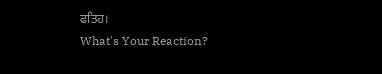ਫਤਿਹ।
What's Your Reaction?